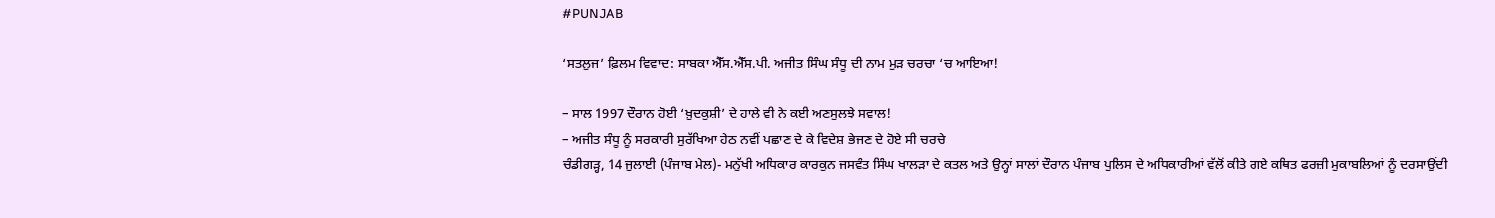#PUNJAB

‘ਸਤਲੁਜ’ ਫ਼ਿਲਮ ਵਿਵਾਦ: ਸਾਬਕਾ ਐੱਸ.ਐੱਸ.ਪੀ. ਅਜੀਤ ਸਿੰਘ ਸੰਧੂ ਦੀ ਨਾਮ ਮੁੜ ਚਰਚਾ ‘ਚ ਆਇਆ!

– ਸਾਲ 1997 ਦੌਰਾਨ ਹੋਈ ‘ਖ਼ੁਦਕੁਸ਼ੀ’ ਦੇ ਹਾਲੇ ਵੀ ਨੇ ਕਈ ਅਣਸੁਲਝੇ ਸਵਾਲ!
– ਅਜੀਤ ਸੰਧੂ ਨੂੰ ਸਰਕਾਰੀ ਸੁਰੱਖਿਆ ਹੇਠ ਨਵੀਂ ਪਛਾਣ ਦੇ ਕੇ ਵਿਦੇਸ਼ ਭੇਜਣ ਦੇ ਹੋਏ ਸੀ ਚਰਚੇ
ਚੰਡੀਗੜ੍ਹ, 14 ਜੁਲਾਈ (ਪੰਜਾਬ ਮੇਲ)- ਮਨੁੱਖੀ ਅਧਿਕਾਰ ਕਾਰਕੁਨ ਜਸਵੰਤ ਸਿੰਘ ਖਾਲੜਾ ਦੇ ਕਤਲ ਅਤੇ ਉਨ੍ਹਾਂ ਸਾਲਾਂ ਦੌਰਾਨ ਪੰਜਾਬ ਪੁਲਿਸ ਦੇ ਅਧਿਕਾਰੀਆਂ ਵੱਲੋਂ ਕੀਤੇ ਗਏ ਕਥਿਤ ਫਰਜ਼ੀ ਮੁਕਾਬਲਿਆਂ ਨੂੰ ਦਰਸਾਉਂਦੀ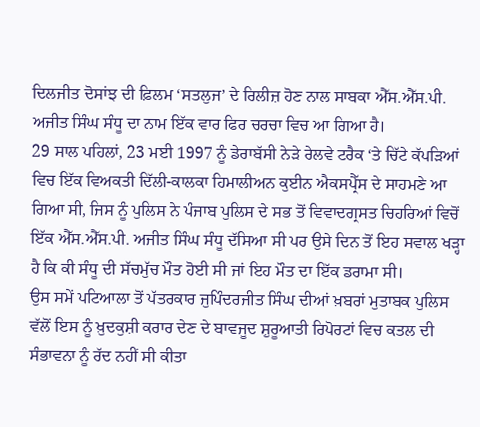ਦਿਲਜੀਤ ਦੋਸਾਂਝ ਦੀ ਫ਼ਿਲਮ ‘ਸਤਲੁਜ’ ਦੇ ਰਿਲੀਜ਼ ਹੋਣ ਨਾਲ ਸਾਬਕਾ ਐੱਸ.ਐੱਸ.ਪੀ. ਅਜੀਤ ਸਿੰਘ ਸੰਧੂ ਦਾ ਨਾਮ ਇੱਕ ਵਾਰ ਫਿਰ ਚਰਚਾ ਵਿਚ ਆ ਗਿਆ ਹੈ।
29 ਸਾਲ ਪਹਿਲਾਂ, 23 ਮਈ 1997 ਨੂੰ ਡੇਰਾਬੱਸੀ ਨੇੜੇ ਰੇਲਵੇ ਟਰੈਕ ‘ਤੇ ਚਿੱਟੇ ਕੱਪੜਿਆਂ ਵਿਚ ਇੱਕ ਵਿਅਕਤੀ ਦਿੱਲੀ-ਕਾਲਕਾ ਹਿਮਾਲੀਅਨ ਕੁਈਨ ਐਕਸਪ੍ਰੈੱਸ ਦੇ ਸਾਹਮਣੇ ਆ ਗਿਆ ਸੀ, ਜਿਸ ਨੂੰ ਪੁਲਿਸ ਨੇ ਪੰਜਾਬ ਪੁਲਿਸ ਦੇ ਸਭ ਤੋਂ ਵਿਵਾਦਗ੍ਰਸਤ ਚਿਹਰਿਆਂ ਵਿਚੋਂ ਇੱਕ ਐੱਸ.ਐੱਸ.ਪੀ. ਅਜੀਤ ਸਿੰਘ ਸੰਧੂ ਦੱਸਿਆ ਸੀ ਪਰ ਉਸੇ ਦਿਨ ਤੋਂ ਇਹ ਸਵਾਲ ਖੜ੍ਹਾ ਹੈ ਕਿ ਕੀ ਸੰਧੂ ਦੀ ਸੱਚਮੁੱਚ ਮੌਤ ਹੋਈ ਸੀ ਜਾਂ ਇਹ ਮੌਤ ਦਾ ਇੱਕ ਡਰਾਮਾ ਸੀ।
ਉਸ ਸਮੇਂ ਪਟਿਆਲਾ ਤੋਂ ਪੱਤਰਕਾਰ ਜੁਪਿੰਦਰਜੀਤ ਸਿੰਘ ਦੀਆਂ ਖ਼ਬਰਾਂ ਮੁਤਾਬਕ ਪੁਲਿਸ ਵੱਲੋਂ ਇਸ ਨੂੰ ਖ਼ੁਦਕੁਸ਼ੀ ਕਰਾਰ ਦੇਣ ਦੇ ਬਾਵਜੂਦ ਸ਼ੁਰੂਆਤੀ ਰਿਪੋਰਟਾਂ ਵਿਚ ਕਤਲ ਦੀ ਸੰਭਾਵਨਾ ਨੂੰ ਰੱਦ ਨਹੀਂ ਸੀ ਕੀਤਾ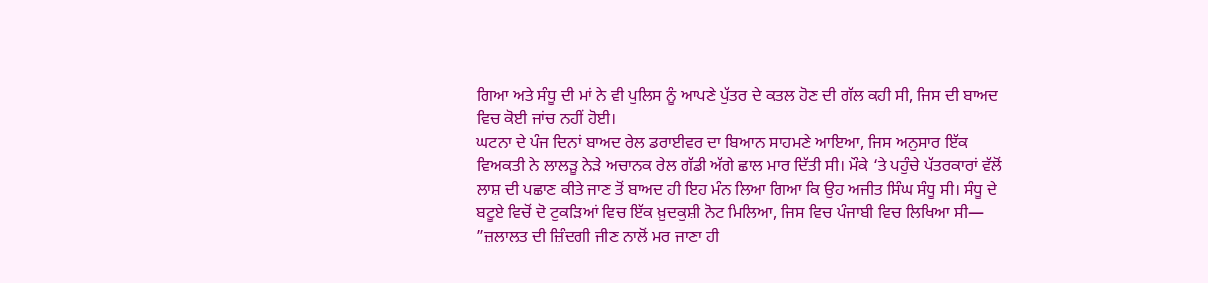ਗਿਆ ਅਤੇ ਸੰਧੂ ਦੀ ਮਾਂ ਨੇ ਵੀ ਪੁਲਿਸ ਨੂੰ ਆਪਣੇ ਪੁੱਤਰ ਦੇ ਕਤਲ ਹੋਣ ਦੀ ਗੱਲ ਕਹੀ ਸੀ, ਜਿਸ ਦੀ ਬਾਅਦ ਵਿਚ ਕੋਈ ਜਾਂਚ ਨਹੀਂ ਹੋਈ।
ਘਟਨਾ ਦੇ ਪੰਜ ਦਿਨਾਂ ਬਾਅਦ ਰੇਲ ਡਰਾਈਵਰ ਦਾ ਬਿਆਨ ਸਾਹਮਣੇ ਆਇਆ, ਜਿਸ ਅਨੁਸਾਰ ਇੱਕ ਵਿਅਕਤੀ ਨੇ ਲਾਲੜੂ ਨੇੜੇ ਅਚਾਨਕ ਰੇਲ ਗੱਡੀ ਅੱਗੇ ਛਾਲ ਮਾਰ ਦਿੱਤੀ ਸੀ। ਮੌਕੇ ‘ਤੇ ਪਹੁੰਚੇ ਪੱਤਰਕਾਰਾਂ ਵੱਲੋਂ ਲਾਸ਼ ਦੀ ਪਛਾਣ ਕੀਤੇ ਜਾਣ ਤੋਂ ਬਾਅਦ ਹੀ ਇਹ ਮੰਨ ਲਿਆ ਗਿਆ ਕਿ ਉਹ ਅਜੀਤ ਸਿੰਘ ਸੰਧੂ ਸੀ। ਸੰਧੂ ਦੇ ਬਟੂਏ ਵਿਚੋਂ ਦੋ ਟੁਕੜਿਆਂ ਵਿਚ ਇੱਕ ਖ਼ੁਦਕੁਸ਼ੀ ਨੋਟ ਮਿਲਿਆ, ਜਿਸ ਵਿਚ ਪੰਜਾਬੀ ਵਿਚ ਲਿਖਿਆ ਸੀ— ”ਜ਼ਲਾਲਤ ਦੀ ਜ਼ਿੰਦਗੀ ਜੀਣ ਨਾਲੋਂ ਮਰ ਜਾਣਾ ਹੀ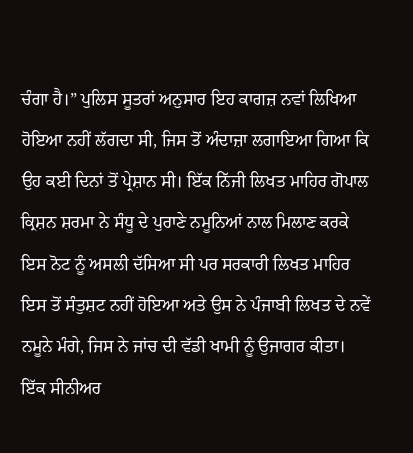ਚੰਗਾ ਹੈ।” ਪੁਲਿਸ ਸੂਤਰਾਂ ਅਨੁਸਾਰ ਇਹ ਕਾਗਜ਼ ਨਵਾਂ ਲਿਖਿਆ ਹੋਇਆ ਨਹੀਂ ਲੱਗਦਾ ਸੀ, ਜਿਸ ਤੋਂ ਅੰਦਾਜ਼ਾ ਲਗਾਇਆ ਗਿਆ ਕਿ ਉਹ ਕਈ ਦਿਨਾਂ ਤੋਂ ਪ੍ਰੇਸ਼ਾਨ ਸੀ। ਇੱਕ ਨਿੱਜੀ ਲਿਖਤ ਮਾਹਿਰ ਗੋਪਾਲ ਕ੍ਰਿਸ਼ਨ ਸ਼ਰਮਾ ਨੇ ਸੰਧੂ ਦੇ ਪੁਰਾਣੇ ਨਮੂਨਿਆਂ ਨਾਲ ਮਿਲਾਣ ਕਰਕੇ ਇਸ ਨੋਟ ਨੂੰ ਅਸਲੀ ਦੱਸਿਆ ਸੀ ਪਰ ਸਰਕਾਰੀ ਲਿਖਤ ਮਾਹਿਰ ਇਸ ਤੋਂ ਸੰਤੁਸ਼ਟ ਨਹੀਂ ਹੋਇਆ ਅਤੇ ਉਸ ਨੇ ਪੰਜਾਬੀ ਲਿਖਤ ਦੇ ਨਵੇਂ ਨਮੂਨੇ ਮੰਗੇ, ਜਿਸ ਨੇ ਜਾਂਚ ਦੀ ਵੱਡੀ ਖਾਮੀ ਨੂੰ ਉਜਾਗਰ ਕੀਤਾ।
ਇੱਕ ਸੀਨੀਅਰ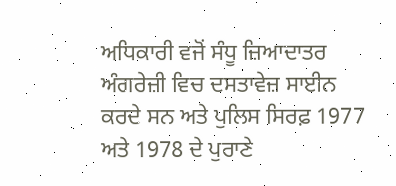ਅਧਿਕਾਰੀ ਵਜੋਂ ਸੰਧੂ ਜ਼ਿਆਦਾਤਰ ਅੰਗਰੇਜ਼ੀ ਵਿਚ ਦਸਤਾਵੇਜ਼ ਸਾਈਨ ਕਰਦੇ ਸਨ ਅਤੇ ਪੁਲਿਸ ਸਿਰਫ਼ 1977 ਅਤੇ 1978 ਦੇ ਪੁਰਾਣੇ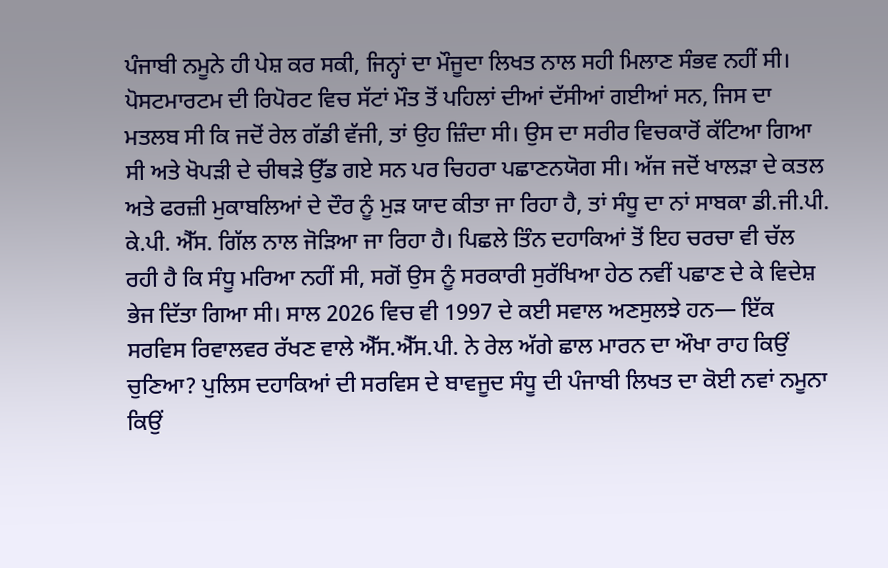ਪੰਜਾਬੀ ਨਮੂਨੇ ਹੀ ਪੇਸ਼ ਕਰ ਸਕੀ, ਜਿਨ੍ਹਾਂ ਦਾ ਮੌਜੂਦਾ ਲਿਖਤ ਨਾਲ ਸਹੀ ਮਿਲਾਣ ਸੰਭਵ ਨਹੀਂ ਸੀ।
ਪੋਸਟਮਾਰਟਮ ਦੀ ਰਿਪੋਰਟ ਵਿਚ ਸੱਟਾਂ ਮੌਤ ਤੋਂ ਪਹਿਲਾਂ ਦੀਆਂ ਦੱਸੀਆਂ ਗਈਆਂ ਸਨ, ਜਿਸ ਦਾ ਮਤਲਬ ਸੀ ਕਿ ਜਦੋਂ ਰੇਲ ਗੱਡੀ ਵੱਜੀ, ਤਾਂ ਉਹ ਜ਼ਿੰਦਾ ਸੀ। ਉਸ ਦਾ ਸਰੀਰ ਵਿਚਕਾਰੋਂ ਕੱਟਿਆ ਗਿਆ ਸੀ ਅਤੇ ਖੋਪੜੀ ਦੇ ਚੀਥੜੇ ਉੱਡ ਗਏ ਸਨ ਪਰ ਚਿਹਰਾ ਪਛਾਣਨਯੋਗ ਸੀ। ਅੱਜ ਜਦੋਂ ਖਾਲੜਾ ਦੇ ਕਤਲ ਅਤੇ ਫਰਜ਼ੀ ਮੁਕਾਬਲਿਆਂ ਦੇ ਦੌਰ ਨੂੰ ਮੁੜ ਯਾਦ ਕੀਤਾ ਜਾ ਰਿਹਾ ਹੈ, ਤਾਂ ਸੰਧੂ ਦਾ ਨਾਂ ਸਾਬਕਾ ਡੀ.ਜੀ.ਪੀ. ਕੇ.ਪੀ. ਐੱਸ. ਗਿੱਲ ਨਾਲ ਜੋੜਿਆ ਜਾ ਰਿਹਾ ਹੈ। ਪਿਛਲੇ ਤਿੰਨ ਦਹਾਕਿਆਂ ਤੋਂ ਇਹ ਚਰਚਾ ਵੀ ਚੱਲ ਰਹੀ ਹੈ ਕਿ ਸੰਧੂ ਮਰਿਆ ਨਹੀਂ ਸੀ, ਸਗੋਂ ਉਸ ਨੂੰ ਸਰਕਾਰੀ ਸੁਰੱਖਿਆ ਹੇਠ ਨਵੀਂ ਪਛਾਣ ਦੇ ਕੇ ਵਿਦੇਸ਼ ਭੇਜ ਦਿੱਤਾ ਗਿਆ ਸੀ। ਸਾਲ 2026 ਵਿਚ ਵੀ 1997 ਦੇ ਕਈ ਸਵਾਲ ਅਣਸੁਲਝੇ ਹਨ— ਇੱਕ ਸਰਵਿਸ ਰਿਵਾਲਵਰ ਰੱਖਣ ਵਾਲੇ ਐੱਸ.ਐੱਸ.ਪੀ. ਨੇ ਰੇਲ ਅੱਗੇ ਛਾਲ ਮਾਰਨ ਦਾ ਔਖਾ ਰਾਹ ਕਿਉਂ ਚੁਣਿਆ? ਪੁਲਿਸ ਦਹਾਕਿਆਂ ਦੀ ਸਰਵਿਸ ਦੇ ਬਾਵਜੂਦ ਸੰਧੂ ਦੀ ਪੰਜਾਬੀ ਲਿਖਤ ਦਾ ਕੋਈ ਨਵਾਂ ਨਮੂਨਾ ਕਿਉਂ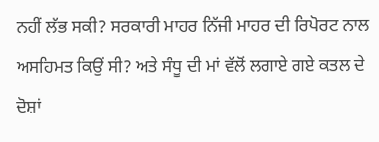ਨਹੀਂ ਲੱਭ ਸਕੀ? ਸਰਕਾਰੀ ਮਾਹਰ ਨਿੱਜੀ ਮਾਹਰ ਦੀ ਰਿਪੋਰਟ ਨਾਲ ਅਸਹਿਮਤ ਕਿਉਂ ਸੀ? ਅਤੇ ਸੰਧੂ ਦੀ ਮਾਂ ਵੱਲੋਂ ਲਗਾਏ ਗਏ ਕਤਲ ਦੇ ਦੋਸ਼ਾਂ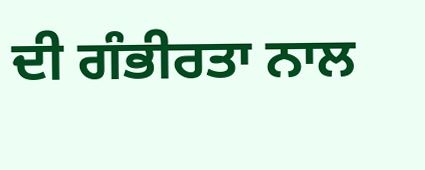ਦੀ ਗੰਭੀਰਤਾ ਨਾਲ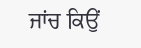ਜਾਂਚ ਕਿਉਂ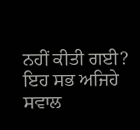ਨਹੀਂ ਕੀਤੀ ਗਈ? ਇਹ ਸਭ ਅਜਿਹੇ ਸਵਾਲ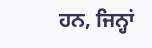ਹਨ, ਜਿਨ੍ਹਾਂ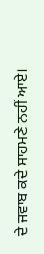ਦੇ ਜਵਾਬ ਕਦੇ ਸਾਹਮਣੇ ਨਹੀਂ ਆਏ।